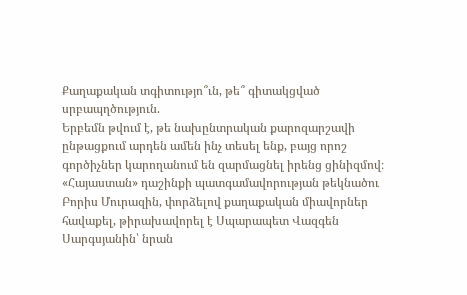Քաղաքական տգիտությո՞ւն, թե՞ գիտակցված սրբապղծություն.
Երբեմն թվում է, թե նախընտրական քարոզարշավի ընթացքում արդեն ամեն ինչ տեսել ենք, բայց որոշ գործիչներ կարողանում են զարմացնել իրենց ցինիզմով։ «Հայաստան» դաշինքի պատգամավորության թեկնածու Բորիս Մուրազին, փորձելով քաղաքական միավորներ հավաքել, թիրախավորել է Սպարապետ Վազգեն Սարգսյանին՝ նրան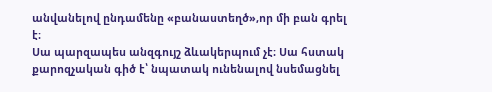անվանելով ընդամենը «բանաստեղծ»,որ մի բան գրել է։
Սա պարզապես անզգույշ ձևակերպում չէ։ Սա հստակ քարոզչական գիծ է՝ նպատակ ունենալով նսեմացնել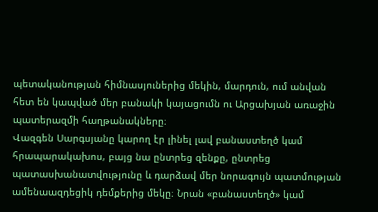պետականության հիմնասյուներից մեկին, մարդուն, ում անվան հետ են կապված մեր բանակի կայացումն ու Արցախյան առաջին պատերազմի հաղթանակները։
Վազգեն Սարգսյանը կարող էր լինել լավ բանաստեղծ կամ հրապարակախոս, բայց նա ընտրեց զենքը, ընտրեց պատասխանատվությունը և դարձավ մեր նորագույն պատմության ամենաազդեցիկ դեմքերից մեկը։ Նրան «բանաստեղծ» կամ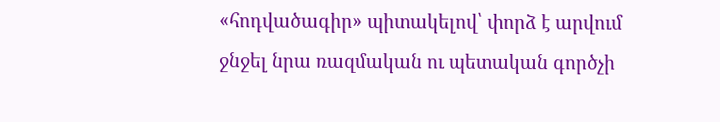«հոդվածագիր» պիտակելով՝ փորձ է արվում ջնջել նրա ռազմական ու պետական գործչի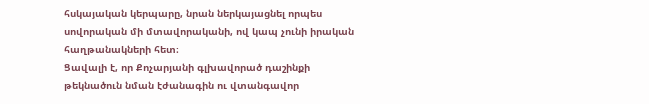հսկայական կերպարը, նրան ներկայացնել որպես սովորական մի մտավորականի, ով կապ չունի իրական հաղթանակների հետ։
Ցավալի է, որ Քոչարյանի գլխավորած դաշինքի թեկնածուն նման էժանագին ու վտանգավոր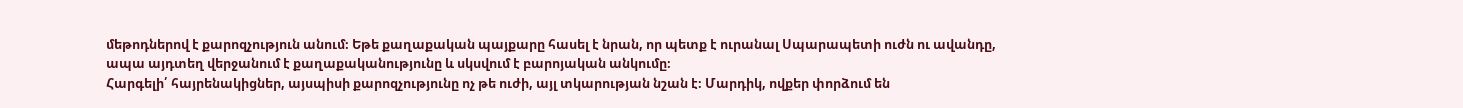մեթոդներով է քարոզչություն անում։ Եթե քաղաքական պայքարը հասել է նրան, որ պետք է ուրանալ Սպարապետի ուժն ու ավանդը, ապա այդտեղ վերջանում է քաղաքականությունը և սկսվում է բարոյական անկումը։
Հարգելի՛ հայրենակիցներ, այսպիսի քարոզչությունը ոչ թե ուժի, այլ տկարության նշան է։ Մարդիկ, ովքեր փորձում են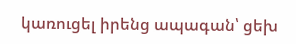կառուցել իրենց ապագան՝ ցեխ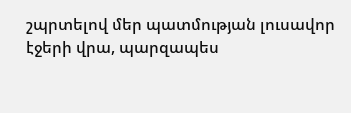շպրտելով մեր պատմության լուսավոր էջերի վրա, պարզապես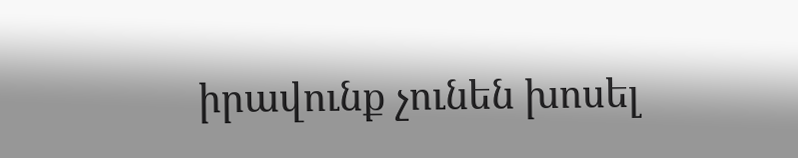իրավունք չունեն խոսել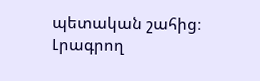պետական շահից։
Լրագրող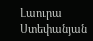Լաուրա Ստեփանյան